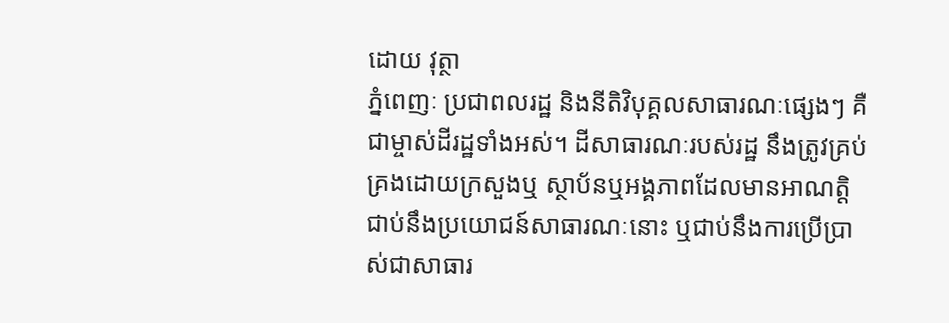ដោយ វុត្ថា
ភ្នំពេញៈ ប្រជាពលរដ្ឋ និងនីតិវិបុគ្គលសាធារណៈផ្សេងៗ គឺជាម្ចាស់ដីរដ្ឋទាំងអស់។ ដីសាធារណៈរបស់រដ្ឋ នឹងត្រូវគ្រប់គ្រងដោយក្រសួងឬ ស្ថាប័នឬអង្គភាពដែលមានអាណត្តិជាប់នឹងប្រយោជន៍សាធារណៈនោះ ឬជាប់នឹងការប្រើប្រាស់ជាសាធារ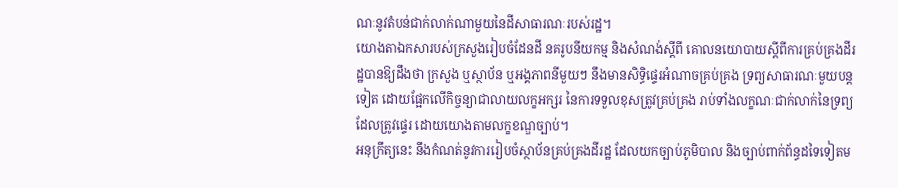ណៈនូវតំបន់ជាក់លាក់ណាមួយនៃដីសាធារណៈរបស់រដ្ឋ។
យោងតាឯកសារបស់ក្រសួងរៀបចំដែនដី នគរូបនីយកម្ម និងសំណង់ស្តីពី គោលនយោបាយស្តីពីការគ្រប់គ្រងដីរដ្ឋបានឱ្យដឹងថា ក្រសួង ឬស្ថាប័ន ឬអង្គភាពនីមួយៗ នឹងមានសិទ្ធិផ្ទេរអំណាចគ្រប់គ្រង ទ្រព្យសាធារណៈមួយបន្តទៀត ដោយផ្អែកលើកិច្ចន្យាជាលាយលក្ខអក្សរ នៃការទទួលខុសត្រូវគ្រប់គ្រង រាប់ទាំងលក្ខណៈជាក់លាក់នៃទ្រព្យដែលត្រូវផ្ទេរ ដោយយោងតាមលក្ខខណ្ឌច្បាប់។
អនុក្រឹត្យនេះ នឹងកំណត់នូវការរៀបចំស្ថាប័នគ្រប់គ្រងដីរដ្ឋ ដែលយកច្បាប់ភូមិបាល និងច្បាប់ពាក់ព័ន្ធដទៃទៀតម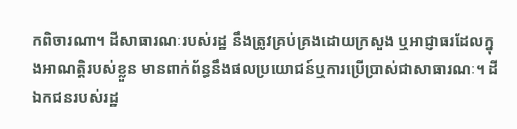កពិចារណា។ ដីសាធារណៈរបស់រដ្ឋ នឹងត្រូវគ្រប់គ្រងដោយក្រសួង ឬអាជ្ញាធរដែលក្នុងអាណត្តិរបស់ខ្លួន មានពាក់ព័ន្ធនឹងផលប្រយោជន៍ឬការប្រើប្រាស់ជាសាធារណៈ។ ដីឯកជនរបស់រដ្ឋ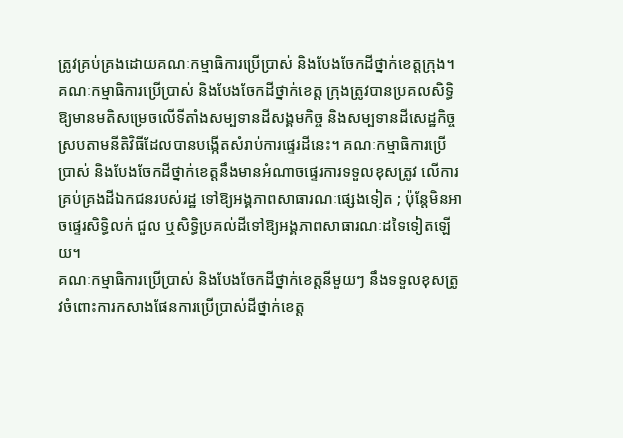ត្រូវគ្រប់គ្រងដោយគណៈកម្មាធិការប្រើប្រាស់ និងបែងចែកដីថ្នាក់ខេត្តក្រុង។
គណៈកម្មាធិការប្រើប្រាស់ និងបែងចែកដីថ្នាក់ខេត្ត ក្រុងត្រូវបានប្រគលសិទ្ធិឱ្យមានមតិសម្រេចលើទីតាំងសម្បទានដីសង្គមកិច្ច និងសម្បទានដីសេដ្ឋកិច្ច ស្របតាមនីតិវិធីដែលបានបង្កើតសំរាប់ការផ្ទេរដីនេះ។ គណៈកម្មាធិការប្រើប្រាស់ និងបែងចែកដីថ្នាក់ខេត្តនឹងមានអំណាចផ្ទេរការទទួលខុសត្រូវ លើការគ្រប់គ្រងដីឯកជនរបស់រដ្ឋ ទៅឱ្យអង្គភាពសាធារណៈផ្សេងទៀត ; ប៉ុន្តែមិនអាចផ្ទេរសិទ្ធិលក់ ជួល ឬសិទ្ធិប្រគល់ដីទៅឱ្យអង្គភាពសាធារណៈដទៃទៀតឡើយ។
គណៈកម្មាធិការប្រើប្រាស់ និងបែងចែកដីថ្នាក់ខេត្តនីមួយៗ នឹងទទួលខុសត្រូវចំពោះការកសាងផែនការប្រើប្រាស់ដីថ្នាក់ខេត្ត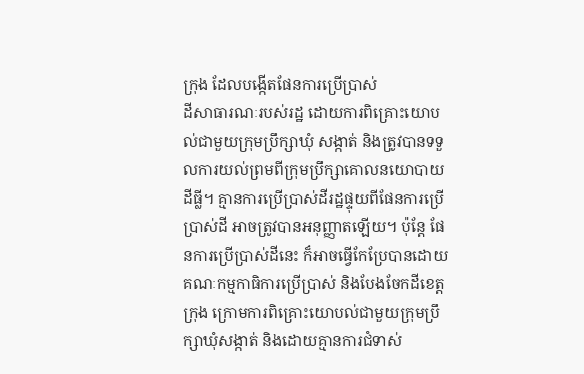ក្រុង ដែលបង្កើតផែនការប្រើប្រាស់
ដីសាធារណៈរបស់រដ្ឋ ដោយការពិគ្រោះយោបល់ជាមួយក្រុមប្រឹក្សាឃុំ សង្កាត់ និងត្រូវបានទទួលការយល់ព្រមពីក្រុមប្រឹក្សាគោលនយោបាយដីធ្លី។ គ្មានការប្រើប្រាស់ដីរដ្ឋផ្ទុយពីផែនការប្រើប្រាស់ដី អាចត្រូវបានអនុញ្ញាតឡើយ។ ប៉ុន្តែ ផែនការប្រើប្រាស់ដីនេះ ក៏អាចធ្វើកែប្រែបានដោយគណៈកម្មកាធិការប្រើប្រាស់ និងបែងចែកដីខេត្តក្រុង ក្រោមការពិគ្រោះយោបល់ជាមួយក្រុមប្រឹក្សាឃុំសង្កាត់ និងដោយគ្មានការជំទាស់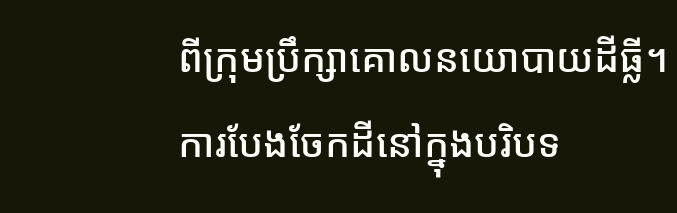ពីក្រុមប្រឹក្សាគោលនយោបាយដីធ្លី។
ការបែងចែកដីនៅក្នុងបរិបទ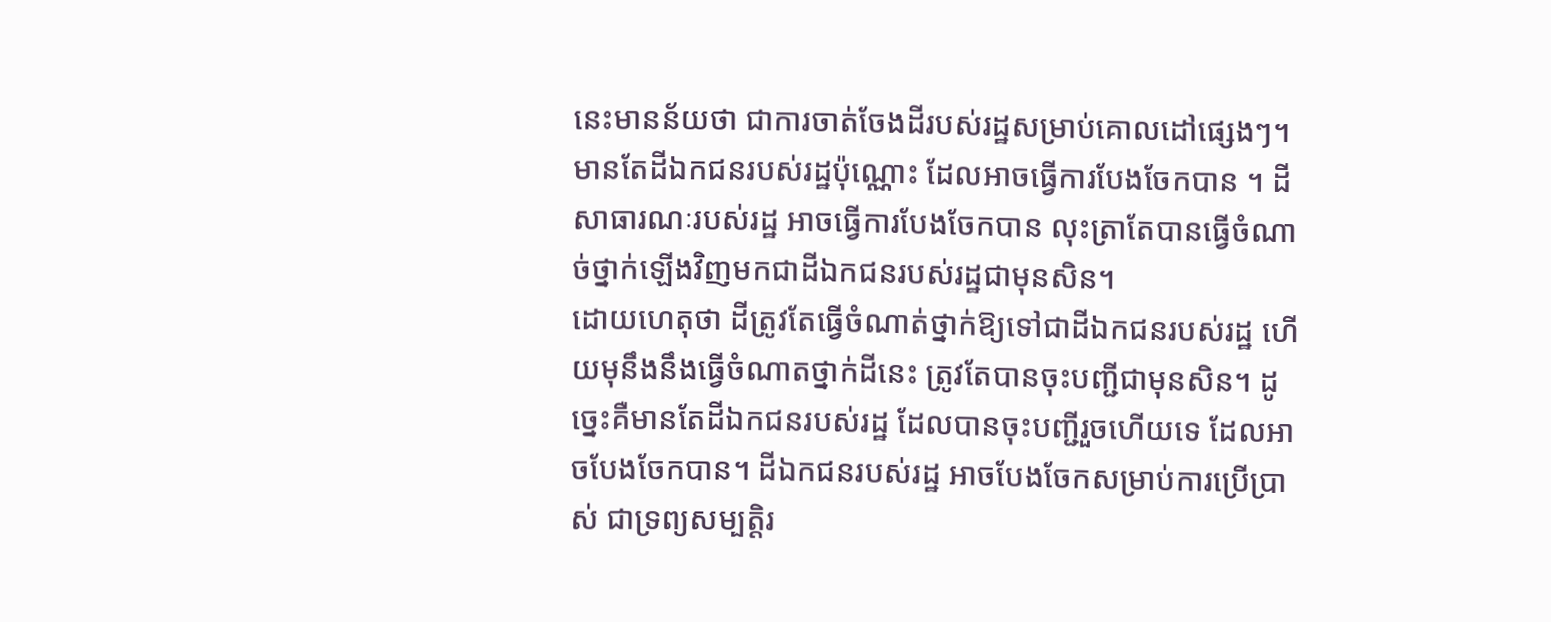នេះមានន័យថា ជាការចាត់ចែងដីរបស់រដ្ឋសម្រាប់គោលដៅផ្សេងៗ។ មានតែដីឯកជនរបស់រដ្ឋប៉ុណ្ណោះ ដែលអាចធ្វើការបែងចែកបាន ។ ដីសាធារណៈរបស់រដ្ឋ អាចធ្វើការបែងចែកបាន លុះត្រាតែបានធ្វើចំណាច់ថ្នាក់ឡើងវិញមកជាដីឯកជនរបស់រដ្ឋជាមុនសិន។
ដោយហេតុថា ដីត្រូវតែធ្វើចំណាត់ថ្នាក់ឱ្យទៅជាដីឯកជនរបស់រដ្ឋ ហើយមុនឹងនឹងធ្វើចំណាតថ្នាក់ដីនេះ ត្រូវតែបានចុះបញ្ជីជាមុនសិន។ ដូច្នេះគឺមានតែដីឯកជនរបស់រដ្ឋ ដែលបានចុះបញ្ជីរួចហើយទេ ដែលអាចបែងចែកបាន។ ដីឯកជនរបស់រដ្ឋ អាចបែងចែកសម្រាប់ការប្រើប្រាស់ ជាទ្រព្យសម្បត្តិរ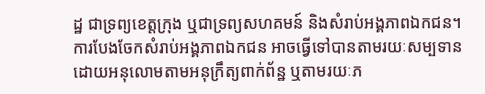ដ្ឋ ជាទ្រព្យខេត្តក្រុង ឬជាទ្រព្យសហគមន៍ និងសំរាប់អង្គភាពឯកជន។
ការបែងចែកសំរាប់អង្គភាពឯកជន អាចធ្វើទៅបានតាមរយៈសម្បទាន ដោយអនុលោមតាមអនុក្រឹត្យពាក់ព័ន្ឋ ឬតាមរយៈភ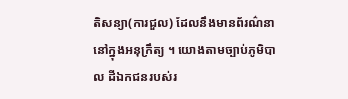តិសន្យា(ការជួល) ដែលនឹងមានព័រណ៌នានៅក្នុងអនុក្រឹត្យ ។ យោងតាមច្បាប់ភូមិបាល ដីឯកជនរបស់រ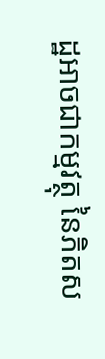ដ្ឋអាចជាកម្មវត្ថុ នៃភិតស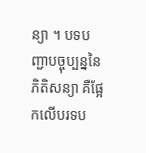ន្យា ។ បទបញ្ជាបច្ចុប្បន្ននៃភិតិសន្យា គឺផ្អែកលើបរទប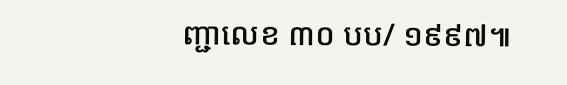ញ្ជាលេខ ៣០ បប/ ១៩៩៧៕